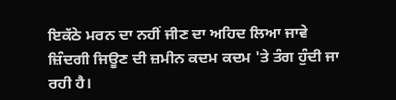ਇਕੱਠੇ ਮਰਨ ਦਾ ਨਹੀਂ ਜੀਣ ਦਾ ਅਹਿਦ ਲਿਆ ਜਾਵੇ
ਜ਼ਿੰਦਗੀ ਜਿਊਣ ਦੀ ਜ਼ਮੀਨ ਕਦਮ ਕਦਮ 'ਤੇ ਤੰਗ ਹੁੰਦੀ ਜਾ ਰਹੀ ਹੈ।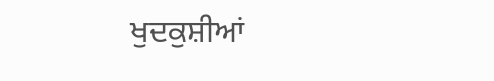ਖੁਦਕੁਸ਼ੀਆਂ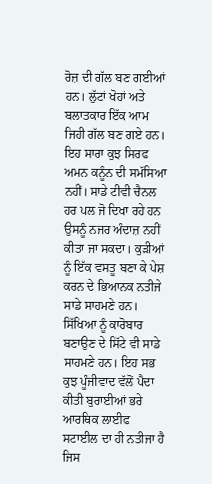ਰੋਜ਼ ਦੀ ਗੱਲ ਬਣ ਗਈਆਂ ਹਨ। ਲੁੱਟਾਂ ਖੋਹਾਂ ਅਤੇ ਬਲਾਤਕਾਰ ਇੱਕ ਆਮ ਜਿਹੀ ਗੱਲ ਬਣ ਗਏ ਹਨ। ਇਹ ਸਾਰਾ ਕੁਝ ਸਿਰਫ ਅਮਨ ਕਨੂੰਨ ਦੀ ਸਮੱਸਿਆ ਨਹੀਂ। ਸਾਡੇ ਟੀਵੀ ਚੈਨਲ ਹਰ ਪਲ ਜੋ ਦਿਖਾ ਰਹੇ ਹਨ ਉਸਨੂੰ ਨਜਰ ਅੰਦਾਜ਼ ਨਹੀਂ ਕੀਤਾ ਜਾ ਸਕਦਾ। ਕੁੜੀਆਂ ਨੂੰ ਇੱਕ ਵਸਤੂ ਬਣਾ ਕੇ ਪੇਸ਼ ਕਰਨ ਦੇ ਭਿਆਨਕ ਨਤੀਜੇ ਸਾਡੇ ਸਾਹਮਣੇ ਹਨ। ਸਿੱਖਿਆ ਨੂੰ ਕਾਰੋਬਾਰ ਬਣਾਉਣ ਦੇ ਸਿੱਟੇ ਵੀ ਸਾਡੇ ਸਾਹਮਣੇ ਹਨ। ਇਹ ਸਭ ਕੁਝ ਪੂੰਜੀਵਾਦ ਵੱਲੋਂ ਪੈਦਾ ਕੀਤੀ ਬੁਰਾਈਆਂ ਭਰੇ ਆਰਥਿਕ ਲਾਈਫ ਸਟਾਈਲ ਦਾ ਹੀ ਨਤੀਜਾ ਹੈ ਜਿਸ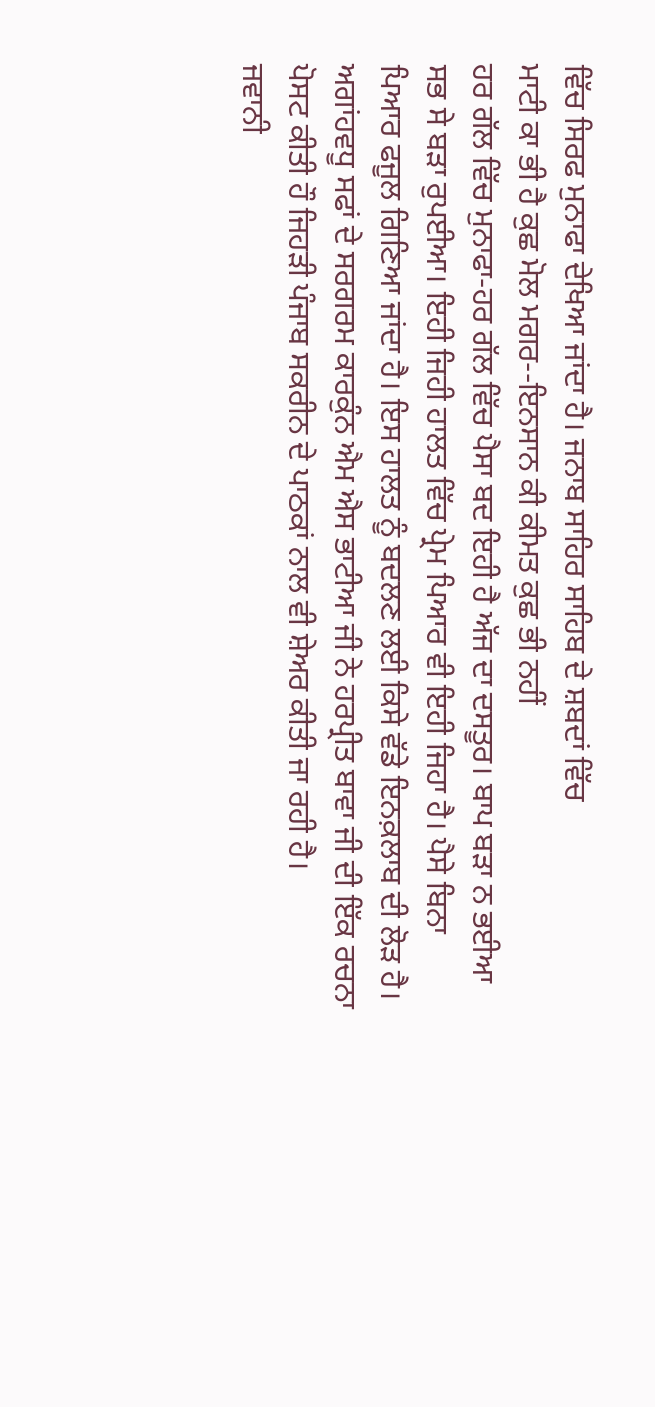ਵਿੱਚ ਸਿਰਫ ਮੁਨਾਫਾ ਦੇਖਿਆ ਜਾਂਦਾ ਹੈ। ਜਨਾਬ ਸਾਹਿਰ ਸਾਹਿਬ ਦੇ ਸ਼ਬਦਾਂ ਵਿੱਚ
ਮਾਟੀ ਕਾ ਭੀ ਹੈ ਕੁਛ ਮੋਲ ਮਗਰ--ਇਨਸਾਨ ਕੀ ਕੀਮਤ ਕੁਛ ਭੀ ਨਹੀਂ
ਹਰ ਗੱਲ ਵਿੱਚ ਮੁਨਾਫਾ-ਹਰ ਗੱਲ ਵਿੱਚ ਪੈਸਾ ਬਦ ਇਹੀ ਹੈ ਅੱਜ ਦਾ ਦਸਤੂਰ। ਬਾਪ ਬੜਾ ਨ ਭਈਆ ਸਭ ਸੇ ਬੜਾ ਰੁਪਈਆ। ਇਹੀ ਜਿਹੀ ਹਾਲਤ ਵਿੱਚ ਪ੍ਰੇਮ ਪਿਆਰ ਵੀ ਇਹੀ ਜਿਹਾ ਹੈ। ਪੈਸੇ ਬਿਨਾ ਪਿਆਰ ਫਜੂਲ ਗਿਣਿਆ ਜਾਂਦਾ ਹੈ। ਇਸ ਹਾਲਤ ਨੂੰ ਬਦਲਣ ਲਈ ਕਿਸੇ ਵੱਡੇ ਇਨਕ਼ਲਾਬ ਦੀ ਲੋੜ ਹੈ। ਅਗਾਂਹਵਧੂ ਸਫਾਂ ਦੇ ਸਰਗਰਮ ਕਾਰਕੁੰਨ ਐਮ ਐਸ ਭਾਟੀਆ ਜੀ ਨੇ ਹਰਪ੍ਰੀਤ ਬਾਵਾ ਜੀ ਦੀ ਇੱਕ ਰਚਨਾ ਪੋਸਟ ਕੀਤੀ ਹੌ ਜਿਹੜੀ ਪੰਜਾਬ ਸਕਰੀਨ ਦੇ ਪਾਠਕਾਂ ਨਾਲ ਵੀ ਸ਼ੇਅਰ ਕੀਤੀ ਜਾ ਰਹੀ ਹੈ।
ਜਵਾਨੀ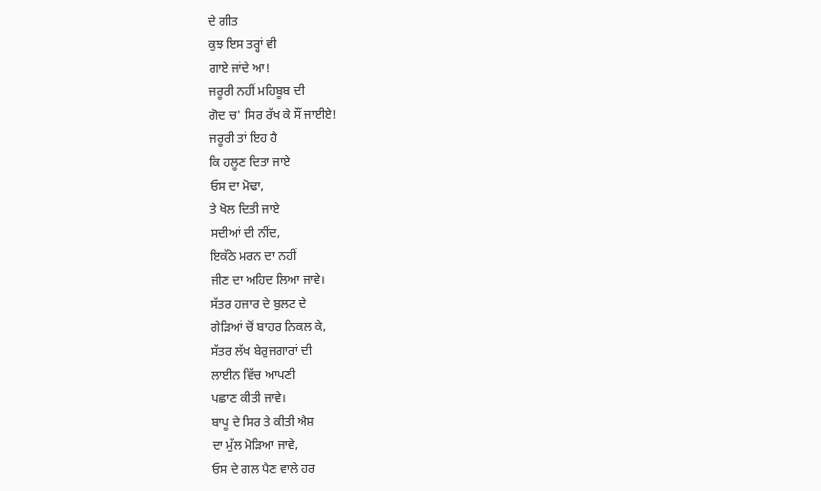ਦੇ ਗੀਤ
ਕੁਝ ਇਸ ਤਰ੍ਹਾਂ ਵੀ
ਗਾਏ ਜਾਂਦੇ ਆ!
ਜਰੂਰੀ ਨਹੀਂ ਮਹਿਬੂਬ ਦੀ
ਗੋਦ ਚ' ਸਿਰ ਰੱਖ ਕੇ ਸੌਂ ਜਾਈਏ!
ਜਰੂਰੀ ਤਾਂ ਇਹ ਹੈ
ਕਿ ਹਲੂਣ ਦਿਤਾ ਜਾਏ
ਓਸ ਦਾ ਮੋਢਾ,
ਤੇ ਖੋਲ ਦਿਤੀ ਜਾਏ
ਸਦੀਆਂ ਦੀ ਨੀਂਦ,
ਇਕੱਠੇ ਮਰਨ ਦਾ ਨਹੀਂ
ਜੀਣ ਦਾ ਅਹਿਦ ਲਿਆ ਜਾਵੇ।
ਸੱਤਰ ਹਜਾਰ ਦੇ ਬੁਲਟ ਦੇ
ਗੇੜਿਆਂ ਚੋਂ ਬਾਹਰ ਨਿਕਲ ਕੇ,
ਸੱਤਰ ਲੱਖ ਬੇਰੁਜਗਾਰਾਂ ਦੀ
ਲਾਈਨ ਵਿੱਚ ਆਪਣੀ
ਪਛਾਣ ਕੀਤੀ ਜਾਵੇ।
ਬਾਪੂ ਦੇ ਸਿਰ ਤੇ ਕੀਤੀ ਐਸ਼
ਦਾ ਮੁੱਲ ਮੋੜਿਆ ਜਾਵੇ,
ਓਸ ਦੇ ਗਲ ਪੈਣ ਵਾਲੇ ਹਰ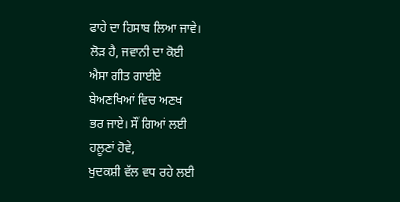ਫਾਹੇ ਦਾ ਹਿਸਾਬ ਲਿਆ ਜਾਵੇ।
ਲੋੜ ਹੈ, ਜਵਾਨੀ ਦਾ ਕੋਈ
ਐਸਾ ਗੀਤ ਗਾਈਏ
ਬੇਅਣਖਿਆਂ ਵਿਚ ਅਣਖ
ਭਰ ਜਾਏ। ਸੌਂ ਗਿਆਂ ਲਈ
ਹਲੂਣਾਂ ਹੋਵੇ,
ਖੁਦਕਸ਼ੀ ਵੱਲ ਵਧ ਰਹੇ ਲਈ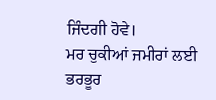ਜਿੰਦਗੀ ਹੋਵੇ।
ਮਰ ਚੁਕੀਆਂ ਜਮੀਰਾਂ ਲਈ
ਭਰਭੂਰ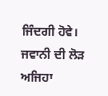ਜਿੰਦਗੀ ਹੋਵੇ।
ਜਵਾਨੀ ਦੀ ਲੋੜ ਅਜਿਹਾ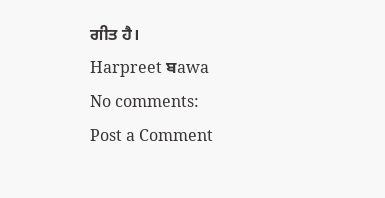ਗੀਤ ਹੈ।
Harpreet ਬawa
No comments:
Post a Comment